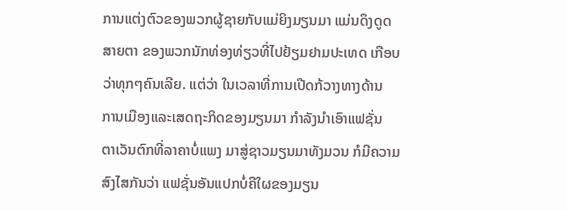ການແຕ່ງຕົວຂອງພວກຜູ້ຊາຍກັບແມ່ຍິງມຽນມາ ແມ່ນດຶງດູດ
ສາຍຕາ ຂອງພວກນັກທ່ອງທ່ຽວທີ່ໄປຢ້ຽມຢາມປະເທດ ເກືອບ
ວ່າທຸກໆຄົນເລີຍ. ແຕ່ວ່າ ໃນເວລາທີ່ການເປີດກ້ວາງທາງດ້ານ
ການເມືອງແລະເສດຖະກິດຂອງມຽນມາ ກຳລັງນຳເອົາແຟຊັ່ນ
ຕາເວັນຕົກທີ່ລາຄາບໍ່ແພງ ມາສູ່ຊາວມຽນມາທັງມວນ ກໍມີຄວາມ
ສົງໄສກັນວ່າ ແຟຊັ່ນອັນແປກບໍ່ຄືໃຜຂອງມຽນ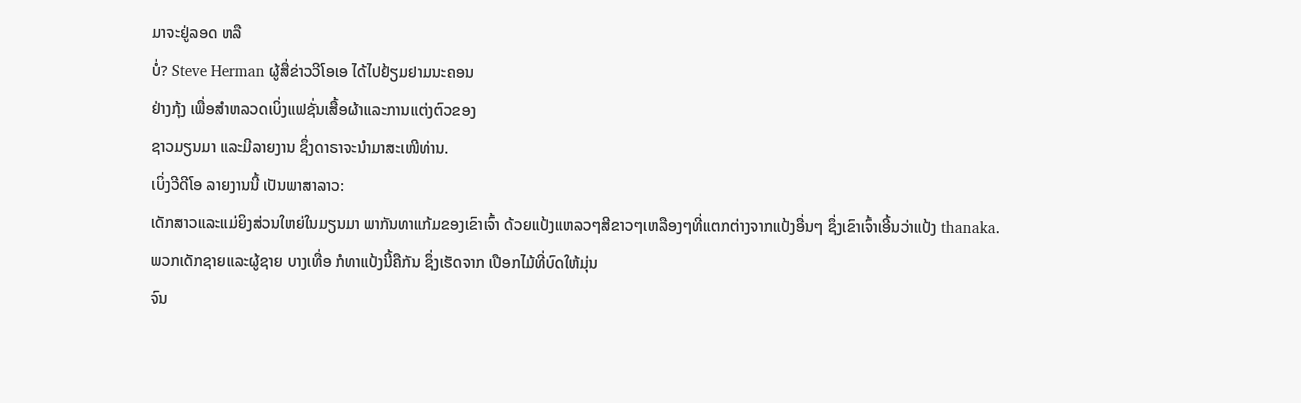ມາຈະຢູ່ລອດ ຫລື
ບໍ່? Steve Herman ຜູ້ສື່ຂ່າວວີໂອເອ ໄດ້ໄປຢ້ຽມຢາມນະຄອນ
ຢ່າງກຸ້ງ ເພື່ອສຳຫລວດເບິ່ງແຟຊັ່ນເສື້ອຜ້າແລະການແຕ່ງຕົວຂອງ
ຊາວມຽນມາ ແລະມີລາຍງານ ຊຶ່ງດາຣາຈະນຳມາສະເໜີທ່ານ.
ເບິ່ງວີດີໂອ ລາຍງານນີ້ ເປັນພາສາລາວ:
ເດັກສາວແລະແມ່ຍິງສ່ວນໃຫຍ່ໃນມຽນມາ ພາກັນທາແກ້ມຂອງເຂົາເຈົ້າ ດ້ວຍແປ້ງແຫລວໆສີຂາວໆເຫລືອງໆທີ່ແຕກຕ່າງຈາກແປ້ງອື່ນໆ ຊຶ່ງເຂົາເຈົ້າເອີ້ນວ່າແປ້ງ thanaka.
ພວກເດັກຊາຍແລະຜູ້ຊາຍ ບາງເທື່ອ ກໍທາແປ້ງນີ້ຄືກັນ ຊຶ່ງເຮັດຈາກ ເປືອກໄມ້ທີ່ບົດໃຫ້ມຸ່ນ
ຈົນ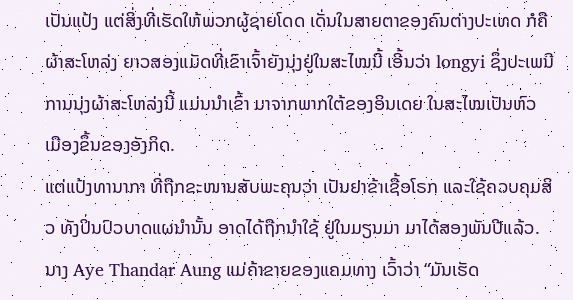ເປັນແປ້ງ ແຕ່ສິ່ງທີ່ເຮັດໃຫ້ພວກຜູ້ຊາຍໂດດ ເດັ່ນໃນສາຍຕາຂອງຄົນຕ່າງປະເທດ ກໍຄື
ຜ້າສະໂຫລ່ງ ຍາວສອງແມັດທີ່ເຂົາເຈົ້າຍັງນຸ່ງຢູ່ໃນສະໄໝນີ້ ເອີ້ນວ່າ longyi ຊຶ່ງປະເພນີ
ການນຸ່ງຜ້າສະໂຫລ່ງນີ້ ແມ່ນນຳເຂົ້າ ມາຈາກພາກໃຕ້ຂອງອິນເດຍ ໃນສະໄໝເປັນຫົວ
ເມືອງຂຶ້ນຂອງອັງກິດ.
ແຕ່ແປ້ງທານາກາ ທີ່ຖືກຂະໜານສັບພະຄຸນວ່າ ເປັນຢາຂ້າເຊື້ອໂຣກ ແລະໃຊ້ຄວບຄຸມສິວ ທັງປິ່ນປົວບາດແຜນຳນັ້ນ ອາດໄດ້ຖືກນໍາໃຊ້ ຢູ່ໃນມຽນມາ ມາໄດ້ສອງພັນປີແລ້ວ.
ນາງ Aye Thandar Aung ແມ່ຄ້າຂາຍຂອງແຄມທາງ ເວົ້າວ່າ “ມັນເຮັດ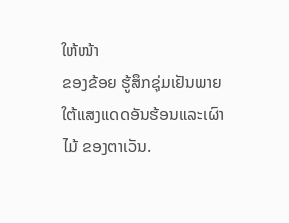ໃຫ້ໜ້າ
ຂອງຂ້ອຍ ຮູ້ສຶກຊຸ່ມເຢັນພາຍໃຕ້ແສງແດດອັນຮ້ອນແລະເຜົາໄມ້ ຂອງຕາເວັນ.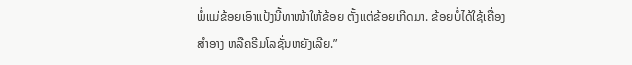ພໍ່ແມ່ຂ້ອຍເອົາແປ້ງນີ້ທາໜ້າໃຫ້ຂ້ອຍ ຕັ້ງແຕ່ຂ້ອຍເກີດມາ. ຂ້ອຍບໍ່ໄດ້ໃຊ້ເຄື່ອງ
ສຳອາງ ຫລືຄຣີມໂລຊັ່ນຫຍັງເລີຍ.”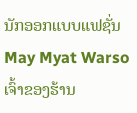ນັກອອກແບບແຟຊັ່ນ May Myat Warso ເຈົ້າຂອງຮ້ານ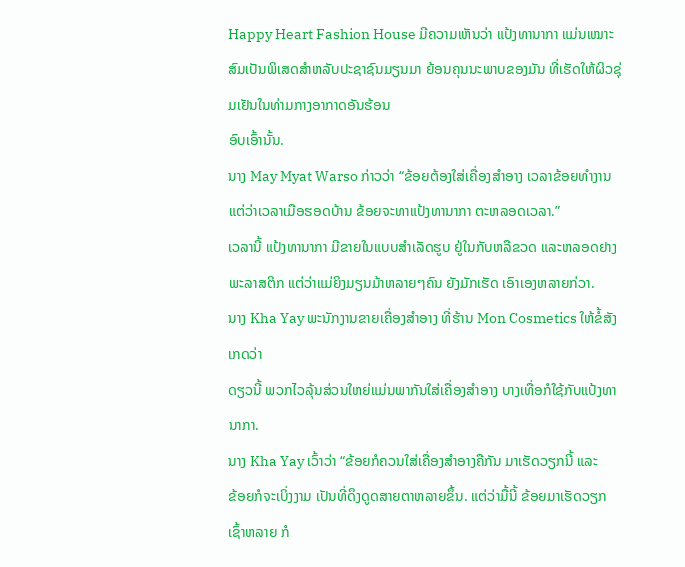Happy Heart Fashion House ມີຄວາມເຫັນວ່າ ແປ້ງທານາກາ ແມ່ນເໝາະສົມເປັນພິເສດສຳຫລັບປະຊາຊົນມຽນມາ ຍ້ອນຄຸນນະພາບຂອງມັນ ທີ່ເຮັດໃຫ້ຜິວຊຸ່ມເຢັນໃນທ່າມກາງອາກາດອັນຮ້ອນ
ອົບເອົ້ານັ້ນ.
ນາງ May Myat Warso ກ່າວວ່າ “ຂ້ອຍຕ້ອງໃສ່ເຄື່ອງສຳອາງ ເວລາຂ້ອຍທຳງານ
ແຕ່ວ່າເວລາເມືອຮອດບ້ານ ຂ້ອຍຈະທາແປ້ງທານາກາ ຕະຫລອດເວລາ.”
ເວລານີ້ ແປ້ງທານາກາ ມີຂາຍໃນແບບສຳເລັດຮູບ ຢູ່ໃນກັບຫລືຂວດ ແລະຫລອດຢາງ
ພະລາສຕິກ ແຕ່ວ່າແມ່ຍິງມຽນມ້າຫລາຍໆຄົນ ຍັງມັກເຮັດ ເອົາເອງຫລາຍກ່ວາ.
ນາງ Kha Yay ພະນັກງານຂາຍເຄື່ອງສຳອາງ ທີ່ຮ້ານ Mon Cosmetics ໃຫ້ຂໍ້ສັງເກດວ່າ
ດຽວນີ້ ພວກໄວລຸ້ນສ່ວນໃຫຍ່ແມ່ນພາກັນໃສ່ເຄື່ອງສຳອາງ ບາງເທື່ອກໍໃຊ້ກັບແປ້ງທານາກາ.
ນາງ Kha Yay ເວົ້າວ່າ “ຂ້ອຍກໍຄວນໃສ່ເຄື່ອງສຳອາງຄືກັນ ມາເຮັດວຽກນີ້ ແລະ
ຂ້ອຍກໍຈະເບິ່ງງາມ ເປັນທີ່ດຶງດູດສາຍຕາຫລາຍຂຶ້ນ. ແຕ່ວ່າມື້ນີ້ ຂ້ອຍມາເຮັດວຽກ
ເຊົ້າຫລາຍ ກໍ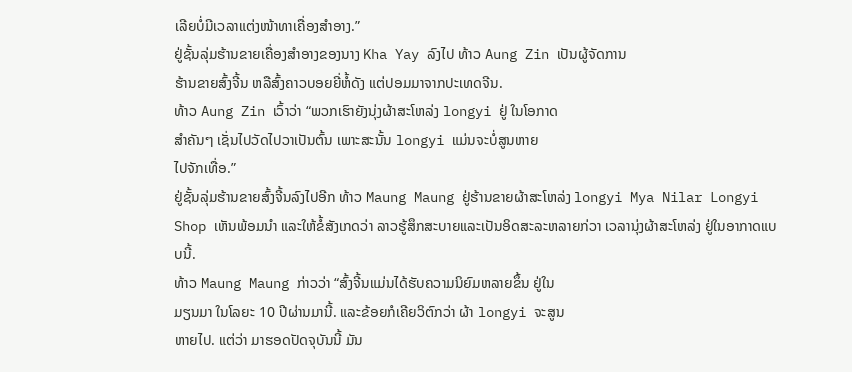ເລີຍບໍ່ມີເວລາແຕ່ງໜ້າທາເຄື່ອງສຳອາງ.”
ຢູ່ຊັ້ນລຸ່ມຮ້ານຂາຍເຄື່ອງສຳອາງຂອງນາງ Kha Yay ລົງໄປ ທ້າວ Aung Zin ເປັນຜູ້ຈັດການ
ຮ້ານຂາຍສົ້ງຈີ້ນ ຫລືສົ້ງຄາວບອຍຍີ່ຫໍ້ດັງ ແຕ່ປອມມາຈາກປະເທດຈີນ.
ທ້າວ Aung Zin ເວົ້າວ່າ “ພວກເຮົາຍັງນຸ່ງຜ້າສະໂຫລ່ງ longyi ຢູ່ ໃນໂອກາດ
ສຳຄັນໆ ເຊັ່ນໄປວັດໄປວາເປັນຕົ້ນ ເພາະສະນັ້ນ longyi ແມ່ນຈະບໍ່ສູນຫາຍ
ໄປຈັກເທື່ອ.”
ຢູ່ຊັ້ນລຸ່ມຮ້ານຂາຍສົ້ງຈີ້ນລົງໄປອີກ ທ້າວ Maung Maung ຢູ່ຮ້ານຂາຍຜ້າສະໂຫລ່ງ longyi Mya Nilar Longyi Shop ເຫັນພ້ອມນຳ ແລະໃຫ້ຂໍ້ສັງເກດວ່າ ລາວຮູ້ສຶກສະບາຍແລະເປັນອິດສະລະຫລາຍກ່ວາ ເວລານຸ່ງຜ້າສະໂຫລ່ງ ຢູ່ໃນອາກາດແບບນີ້.
ທ້າວ Maung Maung ກ່າວວ່າ “ສົ້ງຈີ້ນແມ່ນໄດ້ຮັບຄວາມນິຍົມຫລາຍຂຶ້ນ ຢູ່ໃນ
ມຽນມາ ໃນໂລຍະ 10 ປີຜ່ານມານີ້. ແລະຂ້ອຍກໍເຄີຍວິຕົກວ່າ ຜ້າ longyi ຈະສູນ
ຫາຍໄປ. ແຕ່ວ່າ ມາຮອດປັດຈຸບັນນີ້ ມັນ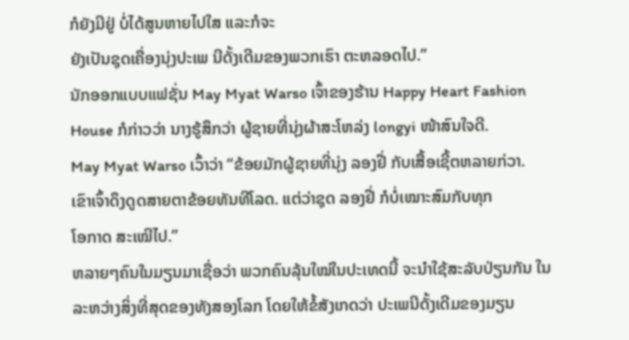ກໍຍັງມີຢູ່ ບໍ່ໄດ້ສູນຫາຍໄປໃສ ແລະກໍຈະ
ຍັງເປັນຊຸດເຄື່ອງນຸ່ງປະເພ ນີດັ້ງເດີມຂອງພວກເຮົາ ຕະຫລອດໄປ.”
ນັກອອກແບບແຟຊັ່ນ May Myat Warso ເຈົ້າຂອງຮ້ານ Happy Heart Fashion House ກໍກ່າວວ່າ ນາງຮູ້ສຶກວ່າ ຜູ້ຊາຍທີ່ນຸ່ງຜ້າສະໂຫລ່ງ longyi ໜ້າສົນໃຈດີ.
May Myat Warso ເວົ້າວ່າ “ຂ້ອຍມັກຜູ້ຊາຍທີ່ນຸ່ງ ລອງຢີ່ ກັບເສື້ອເຊີ້ຕຫລາຍກ່ວາ.
ເຂົາເຈົ້າດຶງດູດສາຍຕາຂ້ອຍທັນທີໂລດ. ແຕ່ວ່າຊຸດ ລອງຢີ່ ກໍບໍ່ເໝາະສົມກັບທຸກ
ໂອກາດ ສະເໝີໄປ.”
ຫລາຍໆຄົນໃນມຽນມາເຊື່ອວ່າ ພວກຄົນລຸ້ນໃໝ່ໃນປະເທດນີ້ ຈະນຳໃຊ້ສະລັບປ່ຽນກັນ ໃນລະຫວ່າງສິ່ງທີ່ສຸດຂອງທັງສອງໂລກ ໂດຍໃຫ້ຂໍ້ສັງເກດວ່າ ປະເພນີດັ້ງເດີມຂອງມຽນ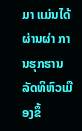ມາ ແມ່ນໄດ້ຜ່ານຜ່າ ການຮຸກຮານ ລັດທິຫົວເມືອງຂຶ້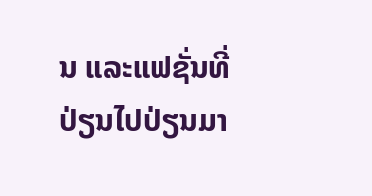ນ ແລະແຟຊັ່ນທີ່ປ່ຽນໄປປ່ຽນມາ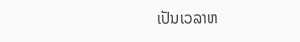ເປັນເວລາຫ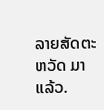ລາຍສັດຕະຫວັດ ມາແລ້ວ.